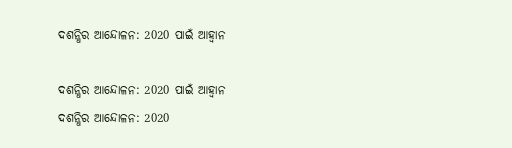ଦଶନ୍ଧିର ଆନ୍ଦୋଳନ: 2020 ପାଇଁ ଆହ୍ୱାନ

ଦଶନ୍ଧିର ଆନ୍ଦୋଳନ: 2020 ପାଇଁ ଆହ୍ୱାନ
ଦଶନ୍ଧିର ଆନ୍ଦୋଳନ: 2020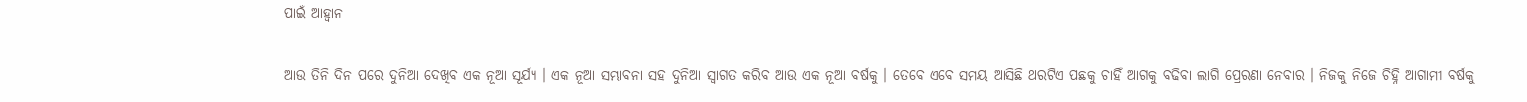ପାଇଁ ଆହ୍ୱାନ

ଆଉ ତିନି ଦିନ ପରେ ଦୁନିଆ ଦେଖିବ ଏକ ନୂଆ ସୂର୍ଯ୍ୟ । ଏକ ନୂଆ ସମ୍ଭାବନା ସହ ଦୁନିଆ ସ୍ୱାଗତ କରିବ ଆଉ ଏକ ନୂଆ ବର୍ଷକୁ । ତେବେ ଏବେ ସମୟ ଆସିଛି ଥରଟିଏ ପଛକୁ ଚାହିଁ ଆଗକୁ ବଢିବା ଲାଗି ପ୍ରେରଣା ନେବାର । ନିଜକୁ ନିଜେ ଚିହ୍ନି ଆଗାମୀ ବର୍ଷକୁ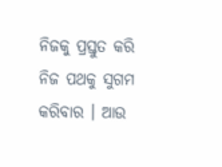ନିଜକୁ ପ୍ରସ୍ତୁତ କରି ନିଜ ପଥକୁ ସୁଗମ କରିବାର । ଆଉ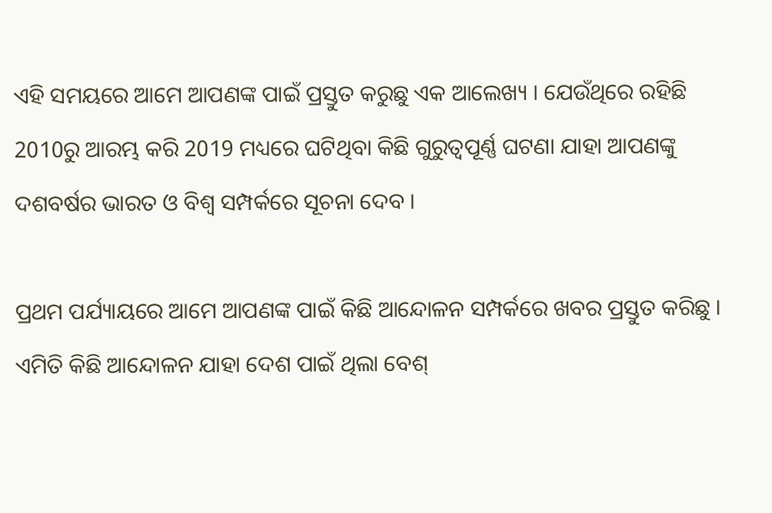ଏହି ସମୟରେ ଆମେ ଆପଣଙ୍କ ପାଇଁ ପ୍ରସ୍ତୁତ କରୁଛୁ ଏକ ଆଲେଖ୍ୟ । ଯେଉଁଥିରେ ରହିଛି 2010ରୁ ଆରମ୍ଭ କରି 2019 ମଧ୍ୟରେ ଘଟିଥିବା କିଛି ଗୁରୁତ୍ୱପୂର୍ଣ୍ଣ ଘଟଣା ଯାହା ଆପଣଙ୍କୁ ଦଶବର୍ଷର ଭାରତ ଓ ବିଶ୍ୱ ସମ୍ପର୍କରେ ସୂଚନା ଦେବ ।

ପ୍ରଥମ ପର୍ଯ୍ୟାୟରେ ଆମେ ଆପଣଙ୍କ ପାଇଁ କିଛି ଆନ୍ଦୋଳନ ସମ୍ପର୍କରେ ଖବର ପ୍ରସ୍ତୁତ କରିଛୁ । ଏମିତି କିଛି ଆନ୍ଦୋଳନ ଯାହା ଦେଶ ପାଇଁ ଥିଲା ବେଶ୍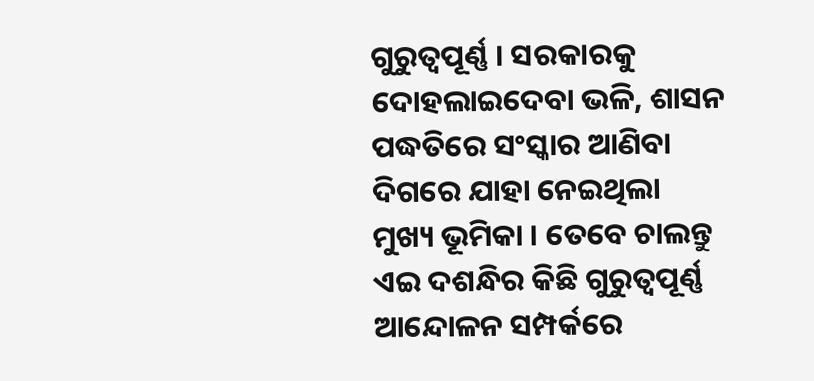ଗୁରୁତ୍ୱପୂର୍ଣ୍ଣ । ସରକାରକୁ ଦୋହଲାଇଦେବା ଭଳି, ଶାସନ ପଦ୍ଧତିରେ ସଂସ୍କାର ଆଣିବା ଦିଗରେ ଯାହା ନେଇଥିଲା ମୁଖ୍ୟ ଭୂମିକା । ତେବେ ଚାଲନ୍ତୁ ଏଇ ଦଶନ୍ଧିର କିଛି ଗୁରୁତ୍ୱପୂର୍ଣ୍ଣ ଆନ୍ଦୋଳନ ସମ୍ପର୍କରେ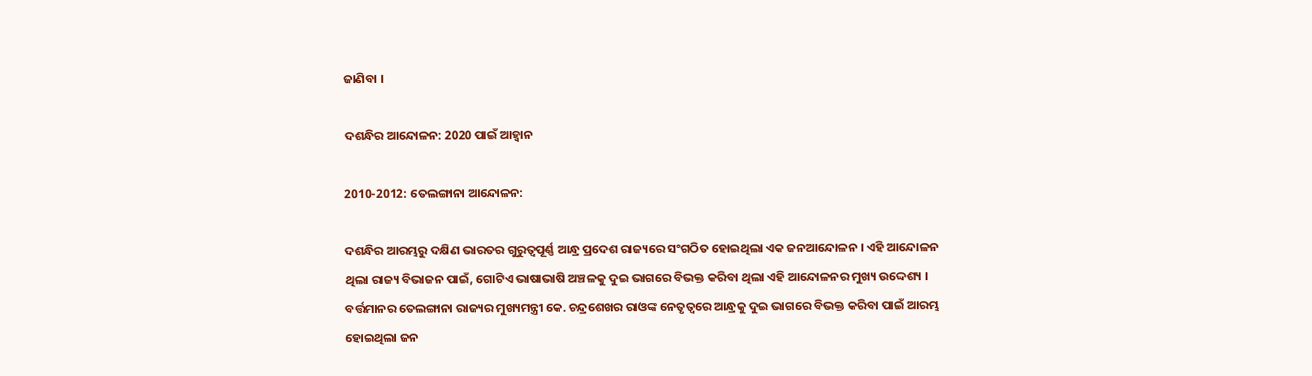ଜାଣିବା ।

ଦଶନ୍ଧିର ଆନ୍ଦୋଳନ: 2020 ପାଇଁ ଆହ୍ୱାନ

2010-2012: ତେଲଙ୍ଗାନା ଆନ୍ଦୋଳନ:

ଦଶନ୍ଧିର ଆରମ୍ଭରୁ ଦକ୍ଷିଣ ଭାରତର ଗୁରୁତ୍ୱପୂର୍ଣ୍ଣ ଆନ୍ଧ୍ର ପ୍ରଦେଶ ରାଜ୍ୟରେ ସଂଗଠିତ ହୋଇଥିଲା ଏକ ଜନଆନ୍ଦୋଳନ । ଏହି ଆନ୍ଦୋଳନ ଥିଲା ରାଜ୍ୟ ବିଭାଜନ ପାଇଁ, ଗୋଟିଏ ଭାଷାଭାଷି ଅଞ୍ଚଳକୁ ଦୁଇ ଭାଗରେ ବିଭକ୍ତ କରିବା ଥିଲା ଏହି ଆନ୍ଦୋଳନର ମୁଖ୍ୟ ଉଦ୍ଦେଶ୍ୟ । ବର୍ତ୍ତମାନର ତେଲଙ୍ଗାନା ରାଜ୍ୟର ମୁଖ୍ୟମନ୍ତ୍ରୀ କେ. ଚନ୍ଦ୍ରଶେଖର ରାଓଙ୍କ ନେତୃତ୍ୱରେ ଆନ୍ଧ୍ରକୁ ଦୁଇ ଭାଗରେ ବିଭକ୍ତ କରିବା ପାଇଁ ଆରମ୍ଭ ହୋଇଥିଲା ଜନ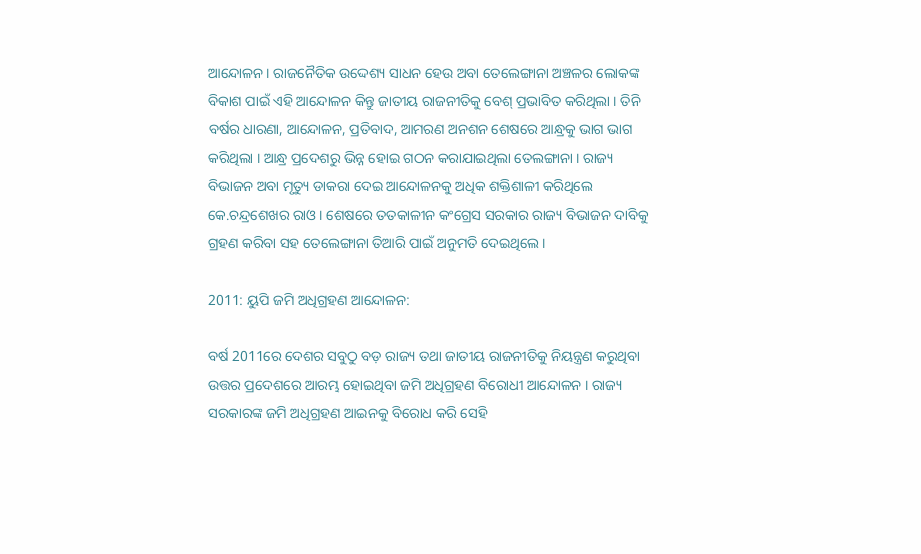ଆନ୍ଦୋଳନ । ରାଜନୈତିକ ଉଦ୍ଦେଶ୍ୟ ସାଧନ ହେଉ ଅବା ତେଲେଙ୍ଗାନା ଅଞ୍ଚଳର ଲୋକଙ୍କ ବିକାଶ ପାଇଁ ଏହି ଆନ୍ଦୋଳନ କିନ୍ତୁ ଜାତୀୟ ରାଜନୀତିକୁ ବେଶ୍ ପ୍ରଭାବିତ କରିଥିଲା । ତିନି ବର୍ଷର ଧାରଣା, ଆନ୍ଦୋଳନ, ପ୍ରତିବାଦ, ଆମରଣ ଅନଶନ ଶେଷରେ ଆନ୍ଧ୍ରକୁ ଭାଗ ଭାଗ କରିଥିଲା । ଆନ୍ଧ୍ର ପ୍ରଦେଶରୁ ଭିନ୍ନ ହୋଇ ଗଠନ କରାଯାଇଥିଲା ତେଲଙ୍ଗାନା । ରାଜ୍ୟ ବିଭାଜନ ଅବା ମୃତ୍ୟୁ ଡାକରା ଦେଇ ଆନ୍ଦୋଳନକୁ ଅଧିକ ଶକ୍ତିଶାଳୀ କରିଥିଲେ କେ.ଚନ୍ଦ୍ରଶେଖର ରାଓ । ଶେଷରେ ତତକାଳୀନ କଂଗ୍ରେସ ସରକାର ରାଜ୍ୟ ବିଭାଜନ ଦାବିକୁ ଗ୍ରହଣ କରିବା ସହ ତେଲେଙ୍ଗାନା ତିଆରି ପାଇଁ ଅନୁମତି ଦେଇଥିଲେ ।

2011: ୟୁପି ଜମି ଅଧିଗ୍ରହଣ ଆନ୍ଦୋଳନ:

ବର୍ଷ 2011ରେ ଦେଶର ସବୁଠୁ ବଡ଼ ରାଜ୍ୟ ତଥା ଜାତୀୟ ରାଜନୀତିକୁ ନିୟନ୍ତ୍ରଣ କରୁଥିବା ଉତ୍ତର ପ୍ରଦେଶରେ ଆରମ୍ଭ ହୋଇଥିବା ଜମି ଅଧିଗ୍ରହଣ ବିରୋଧୀ ଆନ୍ଦୋଳନ । ରାଜ୍ୟ ସରକାରଙ୍କ ଜମି ଅଧିଗ୍ରହଣ ଆଇନକୁ ବିରୋଧ କରି ସେହି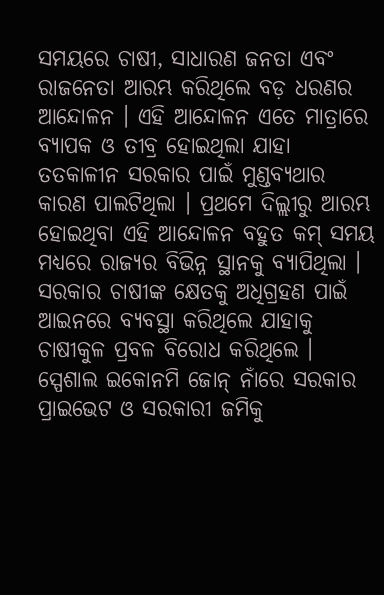ସମୟରେ ଚାଷୀ, ସାଧାରଣ ଜନତା ଏବଂ ରାଜନେତା ଆରମ୍ଭ କରିଥିଲେ ବଡ଼ ଧରଣର ଆନ୍ଦୋଳନ । ଏହି ଆନ୍ଦୋଳନ ଏତେ ମାତ୍ରାରେ ବ୍ୟାପକ ଓ ତୀବ୍ର ହୋଇଥିଲା ଯାହା ତତକାଳୀନ ସରକାର ପାଇଁ ମୁଣ୍ଡବ୍ୟଥାର କାରଣ ପାଲଟିଥିଲା । ପ୍ରଥମେ ଦିଲ୍ଲୀରୁ ଆରମ୍ଭ ହୋଇଥିବା ଏହି ଆନ୍ଦୋଳନ ବହୁତ କମ୍ ସମୟ ମଧ୍ୟରେ ରାଜ୍ୟର ବିଭିନ୍ନ ସ୍ଥାନକୁ ବ୍ୟାପିଥିଲା । ସରକାର ଚାଷୀଙ୍କ କ୍ଷେତକୁ ଅଧିଗ୍ରହଣ ପାଇଁ ଆଇନରେ ବ୍ୟବସ୍ଥା କରିଥିଲେ ଯାହାକୁ ଚାଷୀକୁଳ ପ୍ରବଳ ବିରୋଧ କରିଥିଲେ । ସ୍ପେଶାଲ ଇକୋନମି ଜୋନ୍ ନାଁରେ ସରକାର ପ୍ରାଇଭେଟ ଓ ସରକାରୀ ଜମିକୁ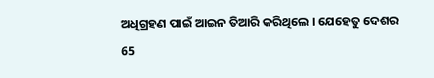ଅଧିଗ୍ରହଣ ପାଇଁ ଆଇନ ତିଆରି କରିଥିଲେ । ଯେହେତୁ ଦେଶର 65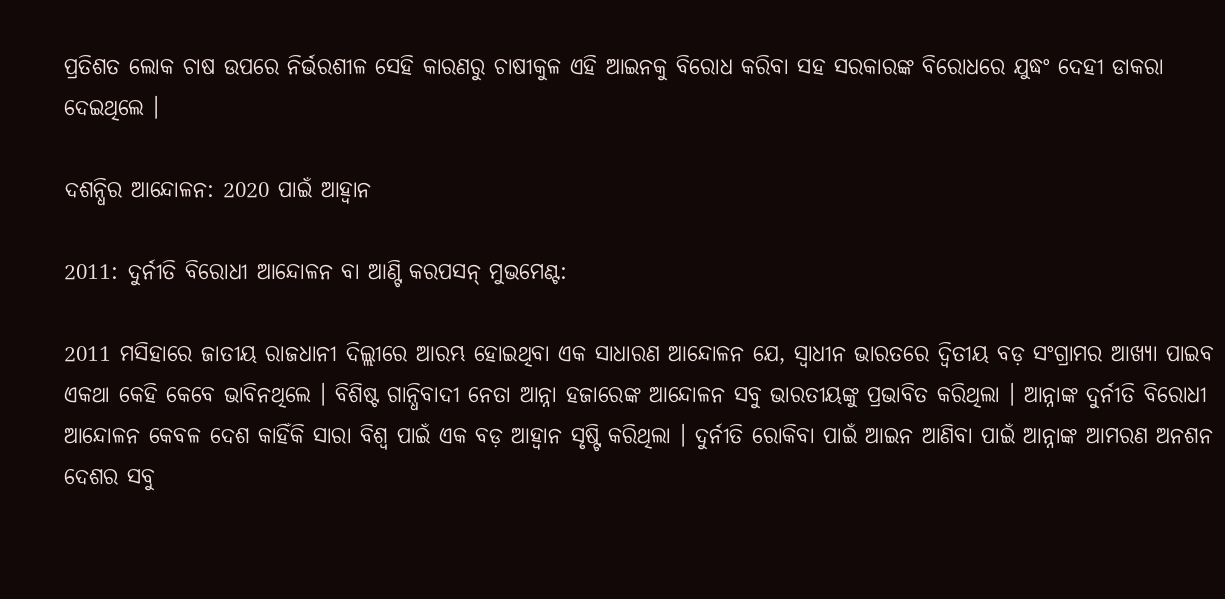ପ୍ରତିଶତ ଲୋକ ଚାଷ ଉପରେ ନିର୍ଭରଶୀଳ ସେହି କାରଣରୁ ଚାଷୀକୁଳ ଏହି ଆଇନକୁ ବିରୋଧ କରିବା ସହ ସରକାରଙ୍କ ବିରୋଧରେ ଯୁଦ୍ଧଂ ଦେହୀ ଡାକରା ଦେଇଥିଲେ ।

ଦଶନ୍ଧିର ଆନ୍ଦୋଳନ: 2020 ପାଇଁ ଆହ୍ୱାନ

2011: ଦୁର୍ନୀତି ବିରୋଧୀ ଆନ୍ଦୋଳନ ବା ଆଣ୍ଟି କରପସନ୍ ମୁଭମେଣ୍ଟ:

2011 ମସିହାରେ ଜାତୀୟ ରାଜଧାନୀ ଦିଲ୍ଲୀରେ ଆରମ୍ଭ ହୋଇଥିବା ଏକ ସାଧାରଣ ଆନ୍ଦୋଳନ ଯେ, ସ୍ୱାଧୀନ ଭାରତରେ ଦ୍ୱିତୀୟ ବଡ଼ ସଂଗ୍ରାମର ଆଖ୍ୟା ପାଇବ ଏକଥା କେହି କେବେ ଭାବିନଥିଲେ । ବିଶିଷ୍ଟ ଗାନ୍ଧିବାଦୀ ନେତା ଆନ୍ନା ହଜାରେଙ୍କ ଆନ୍ଦୋଳନ ସବୁ ଭାରତୀୟଙ୍କୁ ପ୍ରଭାବିତ କରିଥିଲା । ଆନ୍ନାଙ୍କ ଦୁର୍ନୀତି ବିରୋଧୀ ଆନ୍ଦୋଳନ କେବଳ ଦେଶ କାହିଁକି ସାରା ବିଶ୍ୱ ପାଇଁ ଏକ ବଡ଼ ଆହ୍ୱାନ ସୃଷ୍ଟି କରିଥିଲା । ଦୁର୍ନୀତି ରୋକିବା ପାଇଁ ଆଇନ ଆଣିବା ପାଇଁ ଆନ୍ନାଙ୍କ ଆମରଣ ଅନଶନ ଦେଶର ସବୁ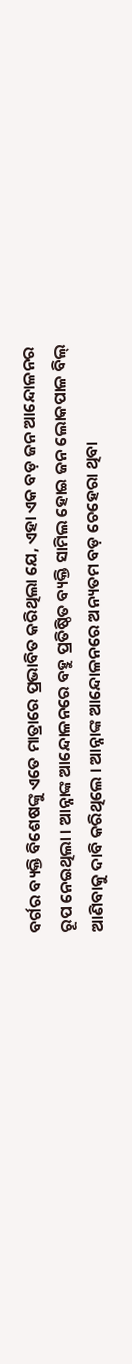ବର୍ଗର ବ୍ୟକ୍ତି ବିଶେଷଙ୍କୁ ଏତେ ମାତ୍ରାରେ ପ୍ରଭାବିତ କରିଥିଲା ଯେ, ଏହା ଏକ ବଡ଼ ଜନ ଆନ୍ଦୋଳନର ରୂପ ନେଇଥିଲା । ଆନ୍ନାଙ୍କ ଆନ୍ଦୋଳନରେ ବହୁ ପ୍ରତିଷ୍ଠିତ ବ୍ୟକ୍ତି ସାମିଲ ହୋଇ ଜନ ଲୋକପାଳ ବିଲ୍ ଆଣିବାକୁ ଦାବି କରିଥିଲେ । ଆନ୍ନାଙ୍କ ଆନ୍ଦୋଳନରେ ଅନ୍ୟତମ ବଡ଼ ଚେହେରା ଥିବା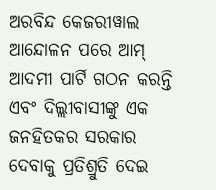ଅରବିନ୍ଦ କେଜରୀୱାଲ ଆନ୍ଦୋଳନ ପରେ ଆମ୍ ଆଦମୀ ପାର୍ଟି ଗଠନ କରନ୍ତି ଏବଂ ଦିଲ୍ଲୀବାସୀଙ୍କୁ ଏକ ଜନହିତକର ସରକାର ଦେବାକୁ ପ୍ରତିଶ୍ରୁତି ଦେଇ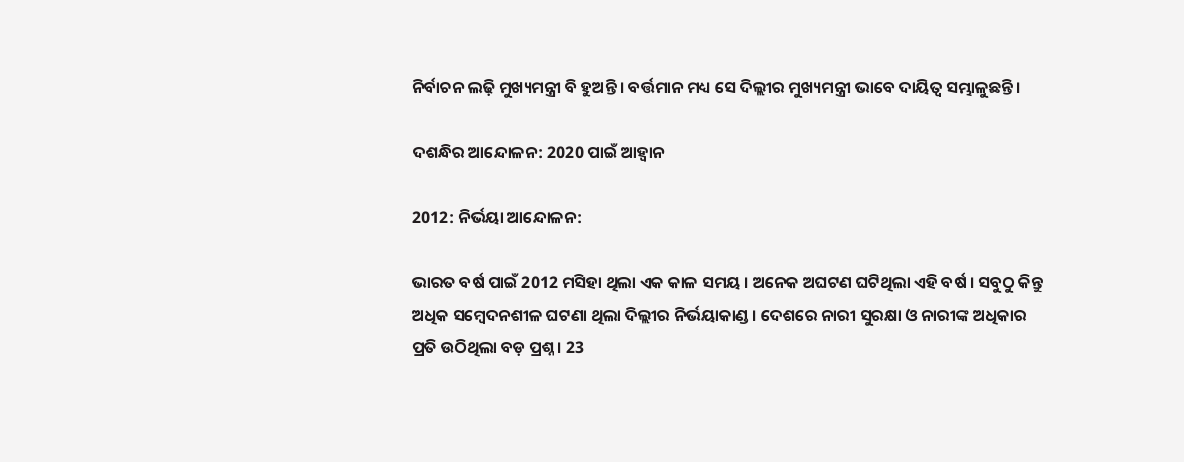ନିର୍ବାଚନ ଲଢ଼ି ମୁଖ୍ୟମନ୍ତ୍ରୀ ବି ହୁଅନ୍ତି । ବର୍ତ୍ତମାନ ମଧ୍ୟ ସେ ଦିଲ୍ଲୀର ମୁଖ୍ୟମନ୍ତ୍ରୀ ଭାବେ ଦାୟିତ୍ୱ ସମ୍ଭାଳୁଛନ୍ତି ।

ଦଶନ୍ଧିର ଆନ୍ଦୋଳନ: 2020 ପାଇଁ ଆହ୍ୱାନ

2012: ନିର୍ଭୟା ଆନ୍ଦୋଳନ:

ଭାରତ ବର୍ଷ ପାଇଁ 2012 ମସିହା ଥିଲା ଏକ କାଳ ସମୟ । ଅନେକ ଅଘଟଣ ଘଟିଥିଲା ଏହି ବର୍ଷ । ସବୁଠୁ କିନ୍ତୁ ଅଧିକ ସମ୍ବେଦନଶୀଳ ଘଟଣା ଥିଲା ଦିଲ୍ଲୀର ନିର୍ଭୟାକାଣ୍ଡ । ଦେଶରେ ନାରୀ ସୁରକ୍ଷା ଓ ନାରୀଙ୍କ ଅଧିକାର ପ୍ରତି ଉଠିଥିଲା ବଡ଼ ପ୍ରଶ୍ନ । 23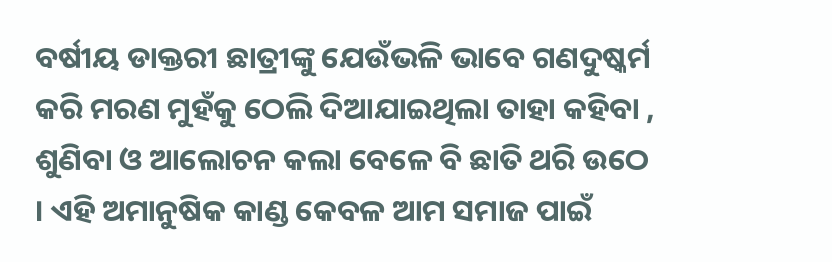ବର୍ଷୀୟ ଡାକ୍ତରୀ ଛାତ୍ରୀଙ୍କୁ ଯେଉଁଭଳି ଭାବେ ଗଣଦୁଷ୍କର୍ମ କରି ମରଣ ମୁହଁକୁ ଠେଲି ଦିଆଯାଇଥିଲା ତାହା କହିବା , ଶୁଣିବା ଓ ଆଲୋଚନ କଲା ବେଳେ ବି ଛାତି ଥରି ଉଠେ । ଏହି ଅମାନୁଷିକ କାଣ୍ଡ କେବଳ ଆମ ସମାଜ ପାଇଁ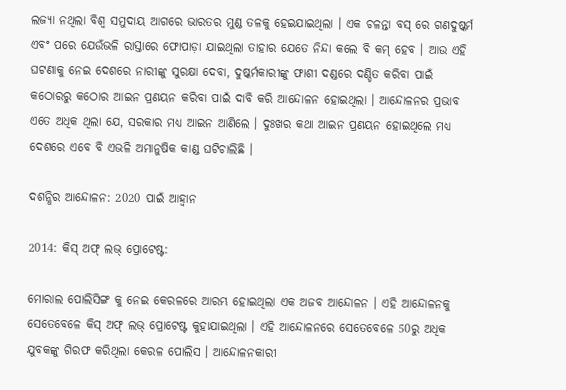ଲଜ୍ୟା ନଥିଲା ବିଶ୍ୱ ସମୁଦାୟ ଆଗରେ ଭାରତର ମୁଣ୍ଡ ତଳକୁ ହେଇଯାଇଥିଲା । ଏକ ଚଳନ୍ତା ବସ୍ ରେ ଗଣଦୁଷ୍କର୍ମ ଏବଂ ପରେ ଯେଉଁଭଳି ରାସ୍ତାରେ ଫୋପାଡ଼ା ଯାଇଥିଲା ତାହାର ଯେତେ ନିନ୍ଦା କଲେ ବି କମ୍ ହେବ । ଆଉ ଏହି ଘଟଣାକୁ ନେଇ ଦେଶରେ ନାରୀଙ୍କୁ ସୁରକ୍ଷା ଦେବା, ଦୁଷ୍କର୍ମକାରୀଙ୍କୁ ଫାଶୀ ଦଣ୍ଡରେ ଦଣ୍ଡିତ କରିବା ପାଇଁ କଠୋରରୁ କଠୋର ଆଇନ ପ୍ରଣୟନ କରିବା ପାଇଁ ଦାବି କରି ଆନ୍ଦୋଳନ ହୋଇଥିଲା । ଆନ୍ଦୋଳନର ପ୍ରଭାବ ଏତେ ଅଧିକ ଥିଲା ଯେ, ସରକାର ମଧ୍ୟ ଆଇନ ଆଣିଲେ । ଦୁଃଖର କଥା ଆଇନ ପ୍ରଣୟନ ହୋଇଥିଲେ ମଧ୍ୟ ଦେଶରେ ଏବେ ବି ଏଭଳି ଅମାନୁଷିକ କାଣ୍ଡ ଘଟିଚାଲିଛି ।

ଦଶନ୍ଧିର ଆନ୍ଦୋଳନ: 2020 ପାଇଁ ଆହ୍ୱାନ

2014: କିସ୍ ଅଫ୍ ଲଭ୍ ପ୍ରୋଟେଷ୍ଟ:

ମୋରାଲ ପୋଲିସିଙ୍ଗ କୁ ନେଇ କେରଳରେ ଆରମ୍ଭ ହୋଇଥିଲା ଏକ ଅଜବ ଆନ୍ଦୋଳନ । ଏହି ଆନ୍ଦୋଳନକୁ ସେତେବେଳେ କିସ୍ ଅଫ୍ ଲଭ୍ ପ୍ରୋଟେଷ୍ଟ କୁହାଯାଇଥିଲା । ଏହି ଆନ୍ଦୋଳନରେ ସେତେବେଳେ 50ରୁ ଅଧିକ ଯୁବକଙ୍କୁ ଗିରଫ କରିଥିଲା କେରଳ ପୋଲିସ । ଆନ୍ଦୋଳନକାରୀ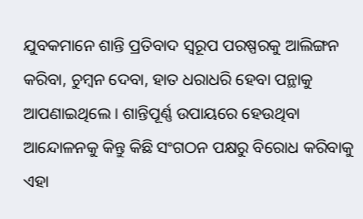ଯୁବକମାନେ ଶାନ୍ତି ପ୍ରତିବାଦ ସ୍ୱରୂପ ପରଷ୍ପରକୁ ଆଲିଙ୍ଗନ କରିବା, ଚୁମ୍ବନ ଦେବା, ହାତ ଧରାଧରି ହେବା ପନ୍ଥାକୁ ଆପଣାଇଥିଲେ । ଶାନ୍ତିପୂର୍ଣ୍ଣ ଉପାୟରେ ହେଉଥିବା ଆନ୍ଦୋଳନକୁ କିନ୍ତୁ କିଛି ସଂଗଠନ ପକ୍ଷରୁ ବିରୋଧ କରିବାକୁ ଏହା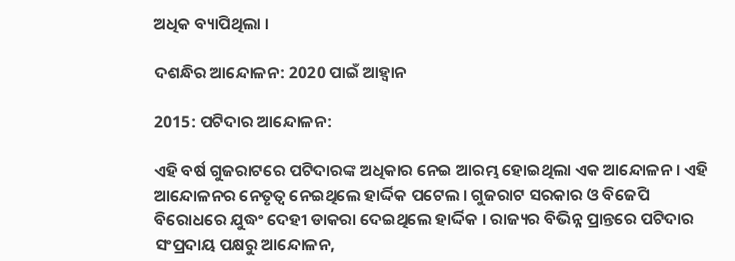ଅଧିକ ବ୍ୟାପିଥିଲା ।

ଦଶନ୍ଧିର ଆନ୍ଦୋଳନ: 2020 ପାଇଁ ଆହ୍ୱାନ

2015: ପଟିଦାର ଆନ୍ଦୋଳନ:

ଏହି ବର୍ଷ ଗୁଜରାଟରେ ପଟିଦାରଙ୍କ ଅଧିକାର ନେଇ ଆରମ୍ଭ ହୋଇଥିଲା ଏକ ଆନ୍ଦୋଳନ । ଏହି ଆନ୍ଦୋଳନର ନେତୃତ୍ୱ ନେଇଥିଲେ ହାର୍ଦ୍ଦିକ ପଟେଲ । ଗୁଜରାଟ ସରକାର ଓ ବିଜେପି ବିରୋଧରେ ଯୁଦ୍ଧଂ ଦେହୀ ଡାକରା ଦେଇଥିଲେ ହାର୍ଦ୍ଦିକ । ରାଜ୍ୟର ବିଭିନ୍ନ ପ୍ରାନ୍ତରେ ପଟିଦାର ସଂପ୍ରଦାୟ ପକ୍ଷରୁ ଆନ୍ଦୋଳନ,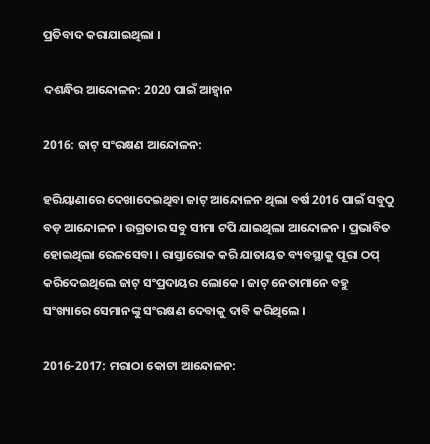ପ୍ରତିବାଦ କରାଯାଇଥିଲା ।

ଦଶନ୍ଧିର ଆନ୍ଦୋଳନ: 2020 ପାଇଁ ଆହ୍ୱାନ

2016: ଜାଟ୍ ସଂରକ୍ଷଣ ଆନ୍ଦୋଳନ:

ହରିୟାଣାରେ ଦେଖାଦେଇଥିବା ଜାଟ୍ ଆନ୍ଦୋଳନ ଥିଲା ବର୍ଷ 2016 ପାଇଁ ସବୁଠୁ ବଡ଼ ଆନ୍ଦୋଳନ । ଉଗ୍ରତାର ସବୁ ସୀମା ଟପି ଯାଇଥିଲା ଆନ୍ଦୋଳନ । ପ୍ରଭାବିତ ହୋଇଥିଲା ରେଳସେବା । ରାସ୍ତାରୋକ କରି ଯାତାୟତ ବ୍ୟବସ୍ଥାକୁ ପୂରା ଠପ୍ କରିଦେଇଥିଲେ ଜାଟ୍ ସଂପ୍ରଦାୟର ଲୋକେ । ଜାଟ୍ ନେତାମାନେ ବହୁ ସଂଖ୍ୟାରେ ସେମାନଙ୍କୁ ସଂରକ୍ଷଣ ଦେବାକୁ ଦାବି କରିଥିଲେ ।

2016-2017: ମରାଠା କୋଟା ଆନ୍ଦୋଳନ: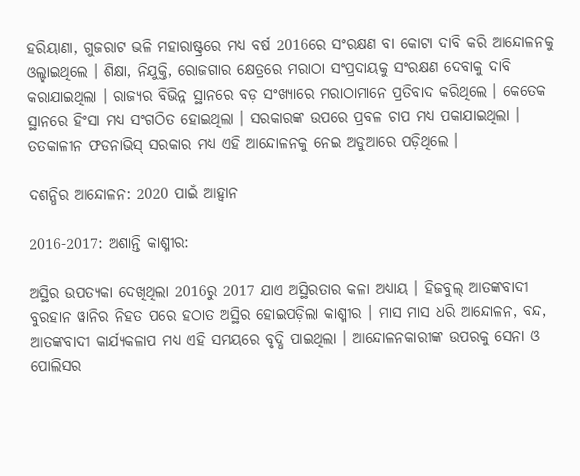ହରିୟାଣା, ଗୁଜରାଟ ଭଳି ମହାରାଷ୍ଟ୍ରରେ ମଧ୍ୟ ବର୍ଷ 2016ରେ ସଂରକ୍ଷଣ ବା କୋଟା ଦାବି କରି ଆନ୍ଦୋଳନକୁ ଓଲ୍ହାଇଥିଲେ । ଶିକ୍ଷା, ନିଯୁକ୍ତି, ରୋଜଗାର କ୍ଷେତ୍ରରେ ମରାଠା ସଂପ୍ରଦାୟକୁ ସଂରକ୍ଷଣ ଦେବାକୁ ଦାବି କରାଯାଇଥିଲା । ରାଜ୍ୟର ବିଭିନ୍ନ ସ୍ଥାନରେ ବଡ଼ ସଂଖ୍ୟାରେ ମରାଠାମାନେ ପ୍ରତିବାଦ କରିଥିଲେ । କେତେକ ସ୍ଥାନରେ ହିଂସା ମଧ୍ୟ ସଂଗଠିତ ହୋଇଥିଲା । ସରକାରଙ୍କ ଉପରେ ପ୍ରବଳ ଚାପ ମଧ୍ୟ ପକାଯାଇଥିଲା । ତତକାଳୀନ ଫଡନାଭିସ୍ ସରକାର ମଧ୍ୟ ଏହି ଆନ୍ଦୋଳନକୁ ନେଇ ଅଡୁଆରେ ପଡ଼ିଥିଲେ ।

ଦଶନ୍ଧିର ଆନ୍ଦୋଳନ: 2020 ପାଇଁ ଆହ୍ୱାନ

2016-2017: ଅଶାନ୍ତି କାଶ୍ମୀର:

ଅସ୍ଥିର ଉପତ୍ୟକା ଦେଖିଥିଲା 2016ରୁ 2017 ଯାଏ ଅସ୍ଥିରତାର କଳା ଅଧ୍ୟାୟ । ହିଜବୁଲ୍ ଆତଙ୍କବାଦୀ ବୁରହାନ ୱାନିର ନିହତ ପରେ ହଠାତ ଅସ୍ଥିର ହୋଇପଡ଼ିଲା କାଶ୍ମୀର । ମାସ ମାସ ଧରି ଆନ୍ଦୋଳନ, ବନ୍ଦ, ଆତଙ୍କବାଦୀ କାର୍ଯ୍ୟକଳାପ ମଧ୍ୟ ଏହି ସମୟରେ ବୃଦ୍ଧି ପାଇଥିଲା । ଆନ୍ଦୋଳନକାରୀଙ୍କ ଉପରକୁ ସେନା ଓ ପୋଲିସର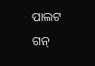ପାଲଟ ଗନ୍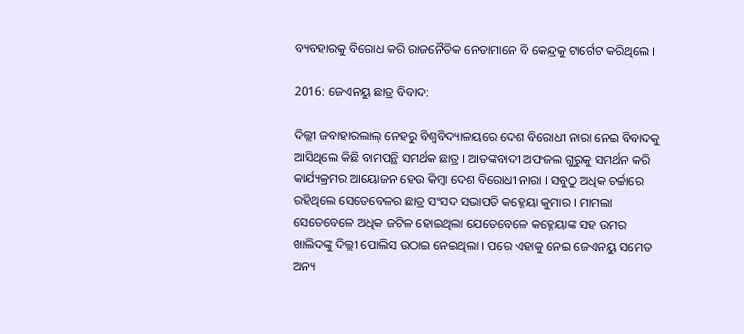ବ୍ୟବହାରକୁ ବିରୋଧ କରି ରାଜନୈତିକ ନେତାମାନେ ବି କେନ୍ଦ୍ରକୁ ଟାର୍ଗେଟ କରିଥିଲେ ।

2016: ଜେଏନୟୁ ଛାତ୍ର ବିବାଦ:

ଦିଲ୍ଲୀ ଜବାହାରଲାଲ୍ ନେହରୁ ବିଶ୍ୱବିଦ୍ୟାଳୟରେ ଦେଶ ବିରୋଧୀ ନାରା ନେଇ ବିବାଦକୁ ଆସିଥିଲେ କିଛି ବାମପନ୍ଥି ସମର୍ଥକ ଛାତ୍ର । ଆତଙ୍କବାଦୀ ଅଫଜଲ ଗୁରୁକୁ ସମର୍ଥନ କରି କାର୍ଯ୍ୟକ୍ରମର ଆୟୋଜନ ହେଉ କିମ୍ବା ଦେଶ ବିରୋଧୀ ନାରା । ସବୁଠୁ ଅଧିକ ଚର୍ଚ୍ଚାରେ ରହିଥିଲେ ସେତେବେଳର ଛାତ୍ର ସଂସଦ ସଭାପତି କହ୍ନେୟା କୁମାର । ମାମଲା ସେତେବେଳେ ଅଧିକ ଜଟିଳ ହୋଇଥିଲା ଯେତେବେଳେ କହ୍ନେୟାଙ୍କ ସହ ଉମର ଖାଲିଦଙ୍କୁ ଦିଲ୍ଲୀ ପୋଲିସ ଉଠାଇ ନେଇଥିଲା । ପରେ ଏହାକୁ ନେଇ ଜେଏନୟୁ ସମେତ ଅନ୍ୟ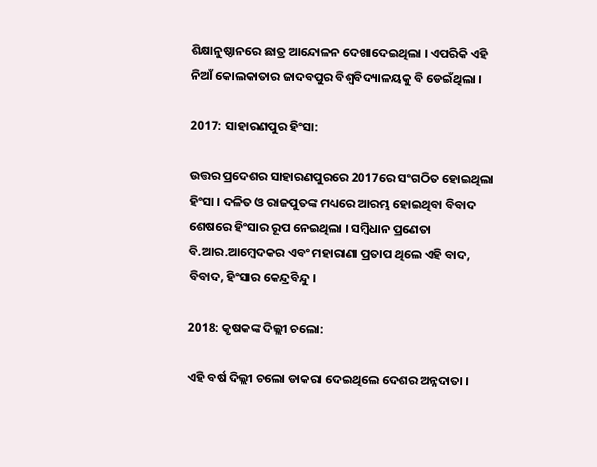ଶିକ୍ଷାନୁଷ୍ଠାନରେ ଛାତ୍ର ଆନ୍ଦୋଳନ ଦେଖାଦେଇଥିଲା । ଏପରିକି ଏହି ନିଆଁ କୋଲକାତାର ଜାଦବପୁର ବିଶ୍ୱବିଦ୍ୟାଳୟକୁ ବି ଡେଇଁଥିଲା ।

2017: ସାହାରଣପୁର ହିଂସା:

ଉତ୍ତର ପ୍ରଦେଶର ସାହାରଣପୁରରେ 2017ରେ ସଂଗଠିତ ହୋଇଥିଲା ହିଂସା । ଦଳିତ ଓ ରାଜପୁତଙ୍କ ମଧ୍ୟରେ ଆରମ୍ଭ ହୋଇଥିବା ବିବାଦ ଶେଷରେ ହିଂସାର ରୂପ ନେଇଥିଲା । ସମ୍ବିଧାନ ପ୍ରଣେତା ବି.ଆର.ଆମ୍ବେଦକର ଏବଂ ମହାରାଣା ପ୍ରତାପ ଥିଲେ ଏହି ବାଦ, ବିବାଦ, ହିଂସାର କେନ୍ଦ୍ରବିନ୍ଦୁ ।

2018: କୃଷକଙ୍କ ଦିଲ୍ଲୀ ଚଲୋ:

ଏହି ବର୍ଷ ଦିଲ୍ଲୀ ଚଲୋ ଡାକରା ଦେଇଥିଲେ ଦେଶର ଅନ୍ନଦାତା ।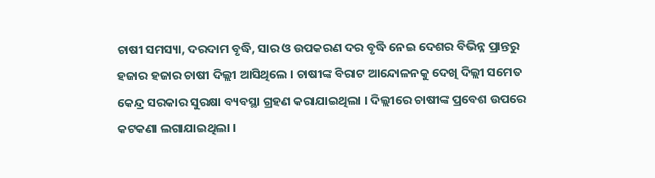ଚାଷୀ ସମସ୍ୟା, ଦରଦାମ ବୃଦ୍ଧି, ସାର ଓ ଉପକରଣ ଦର ବୃଦ୍ଧି ନେଇ ଦେଶର ବିଭିନ୍ନ ପ୍ରାନ୍ତରୁ ହଜାର ହଜାର ଚାଷୀ ଦିଲ୍ଲୀ ଆସିଥିଲେ । ଚାଷୀଙ୍କ ବିରାଟ ଆନ୍ଦୋଳନକୁ ଦେଖି ଦିଲ୍ଲୀ ସମେତ କେନ୍ଦ୍ର ସରକାର ସୁରକ୍ଷା ବ୍ୟବସ୍ଥା ଗ୍ରହଣ କରାଯାଇଥିଲା । ଦିଲ୍ଲୀରେ ଚାଷୀଙ୍କ ପ୍ରବେଶ ଉପରେ କଟକଣା ଲଗାଯାଇଥିଲା ।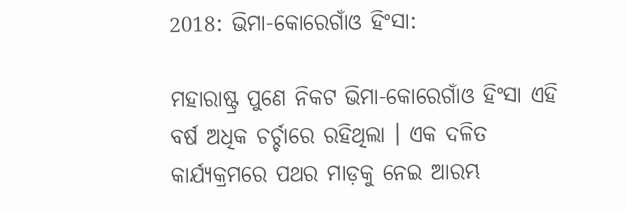2018: ଭିମା-କୋରେଗାଁଓ ହିଂସା:

ମହାରାଷ୍ଟ୍ର ପୁଣେ ନିକଟ ଭିମା-କୋରେଗାଁଓ ହିଂସା ଏହି ବର୍ଷ ଅଧିକ ଚର୍ଚ୍ଚାରେ ରହିଥିଲା । ଏକ ଦଳିତ କାର୍ଯ୍ୟକ୍ରମରେ ପଥର ମାଡ଼କୁ ନେଇ ଆରମ୍ଭ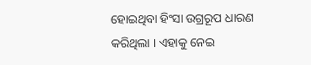ହୋଇଥିବା ହିଂସା ଉଗ୍ରରୂପ ଧାରଣ କରିଥିଲା । ଏହାକୁ ନେଇ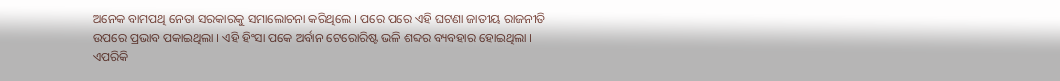ଅନେକ ବାମପଥି ନେତା ସରକାରକୁ ସମାଲୋଚନା କରିଥିଲେ । ପରେ ପରେ ଏହି ଘଟଣା ଜାତୀୟ ରାଜନୀତି ଉପରେ ପ୍ରଭାବ ପକାଇଥିଲା । ଏହି ହିଂସା ପକେ ଅର୍ବାନ ଟେରୋରିଷ୍ଟ ଭଳି ଶବ୍ଦର ବ୍ୟବହାର ହୋଇଥିଲା । ଏପରିକି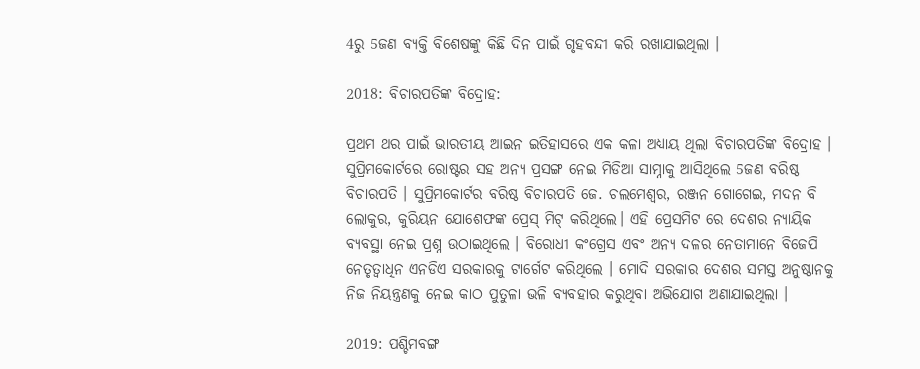4ରୁ 5ଜଣ ବ୍ୟକ୍ତି ବିଶେଷଙ୍କୁ କିଛି ଦିନ ପାଇଁ ଗୃହବନ୍ଦୀ କରି ରଖାଯାଇଥିଲା ।

2018: ବିଚାରପତିଙ୍କ ବିଦ୍ରୋହ:

ପ୍ରଥମ ଥର ପାଇଁ ଭାରତୀୟ ଆଇନ ଇତିହାସରେ ଏକ କଳା ଅଧ୍ୟାୟ ଥିଲା ବିଚାରପତିଙ୍କ ବିଦ୍ରୋହ । ସୁପ୍ରିମକୋର୍ଟରେ ରୋଷ୍ଟର ସହ ଅନ୍ୟ ପ୍ରସଙ୍ଗ ନେଇ ମିଡିଆ ସାମ୍ନାକୁ ଆସିଥିଲେ 5ଜଣ ବରିଷ୍ଠ ବିଚାରପତି । ସୁପ୍ରିମକୋର୍ଟର ବରିଷ୍ଠ ବିଚାରପତି ଜେ. ଚଲମେଶ୍ୱର, ରଞ୍ଜନ ଗୋଗେଇ, ମଦନ ବି ଲୋକୁର, କୁରିୟନ ଯୋଶେଫଙ୍କ ପ୍ରେସ୍ ମିଟ୍ କରିଥିଲେ। ଏହି ପ୍ରେସମିଟ ରେ ଦେଶର ନ୍ୟାୟିକ ବ୍ୟବସ୍ଥା ନେଇ ପ୍ରଶ୍ନ ଉଠାଇଥିଲେ । ବିରୋଧୀ କଂଗ୍ରେସ ଏବଂ ଅନ୍ୟ ଦଳର ନେତାମାନେ ବିଜେପି ନେତୃତ୍ୱାଧିନ ଏନଡିଏ ସରକାରକୁ ଟାର୍ଗେଟ କରିଥିଲେ । ମୋଦି ସରକାର ଦେଶର ସମସ୍ତ ଅନୁଷ୍ଠାନକୁ ନିଜ ନିୟନ୍ତ୍ରଣକୁ ନେଇ କାଠ ପୁତୁଳା ଭଳି ବ୍ୟବହାର କରୁଥିବା ଅଭିଯୋଗ ଅଣାଯାଇଥିଲା ।

2019: ପଶ୍ଚିମବଙ୍ଗ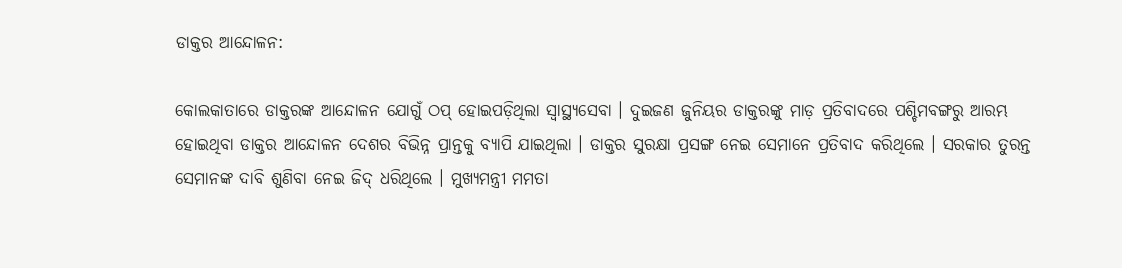ଡାକ୍ତର ଆନ୍ଦୋଳନ:

କୋଲକାତାରେ ଡାକ୍ତରଙ୍କ ଆନ୍ଦୋଳନ ଯୋଗୁଁ ଠପ୍ ହୋଇପଡ଼ିଥିଲା ସ୍ୱାସ୍ଥ୍ୟସେବା । ଦୁଇଜଣ ଜୁନିୟର ଡାକ୍ତରଙ୍କୁ ମାଡ଼ ପ୍ରତିବାଦରେ ପଶ୍ଚିମବଙ୍ଗରୁ ଆରମ୍ଭ ହୋଇଥିବା ଡାକ୍ତର ଆନ୍ଦୋଳନ ଦେଶର ବିଭିନ୍ନ ପ୍ରାନ୍ତକୁ ବ୍ୟାପି ଯାଇଥିଲା । ଡାକ୍ତର ସୁରକ୍ଷା ପ୍ରସଙ୍ଗ ନେଇ ସେମାନେ ପ୍ରତିବାଦ କରିଥିଲେ । ସରକାର ତୁରନ୍ତ ସେମାନଙ୍କ ଦାବି ଶୁଣିବା ନେଇ ଜିଦ୍ ଧରିଥିଲେ । ମୁଖ୍ୟମନ୍ତ୍ରୀ ମମତା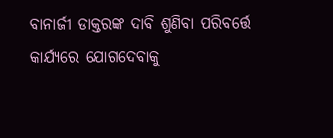ବାନାର୍ଜୀ ଡାକ୍ତରଙ୍କ ଦାବି ଶୁଣିବା ପରିବର୍ତ୍ତେ କାର୍ଯ୍ୟରେ ଯୋଗଦେବାକୁ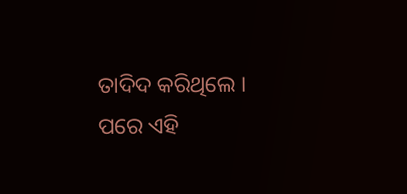ତାଦିଦ କରିଥିଲେ । ପରେ ଏହି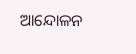ଆନ୍ଦୋଳନ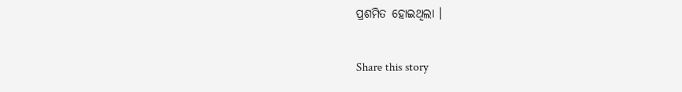ପ୍ରଶମିତ ହୋଇଥିଲା ।

Share this story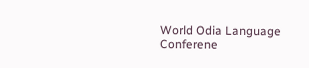World Odia Language Conferene